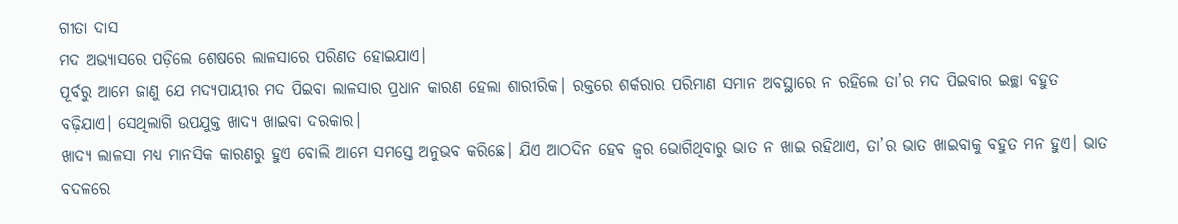ଗୀତା ଦାସ
ମଦ ଅଭ୍ୟାସରେ ପଡ଼ିଲେ ଶେଷରେ ଲାଳସାରେ ପରିଣତ ହୋଇଯାଏ।
ପୂର୍ବରୁ ଆମେ ଜାଣୁ ଯେ ମଦ୍ୟପାୟୀର ମଦ ପିଇବା ଲାଳସାର ପ୍ରଧାନ କାରଣ ହେଲା ଶାରୀରିକ। ରକ୍ତରେ ଶର୍କରାର ପରିମାଣ ସମାନ ଅବସ୍ଥାରେ ନ ରହିଲେ ତା’ର ମଦ ପିଇବାର ଇଚ୍ଛା ବହୁତ ବଢ଼ିଯାଏ। ସେଥିଲାଗି ଉପଯୁକ୍ତ ଖାଦ୍ୟ ଖାଇବା ଦରକାର।
ଖାଦ୍ୟ ଲାଳସା ମଧ୍ୟ ମାନସିକ କାରଣରୁ ହୁଏ ବୋଲି ଆମେ ସମସ୍ତେ ଅନୁଭବ କରିଛେ। ଯିଏ ଆଠଦିନ ହେବ ଜ୍ୱର ଭୋଗିଥିବାରୁ ଭାତ ନ ଖାଇ ରହିଥାଏ, ତା’ର ଭାତ ଖାଇବାକୁ ବହୁତ ମନ ହୁଏ। ଭାତ ବଦଳରେ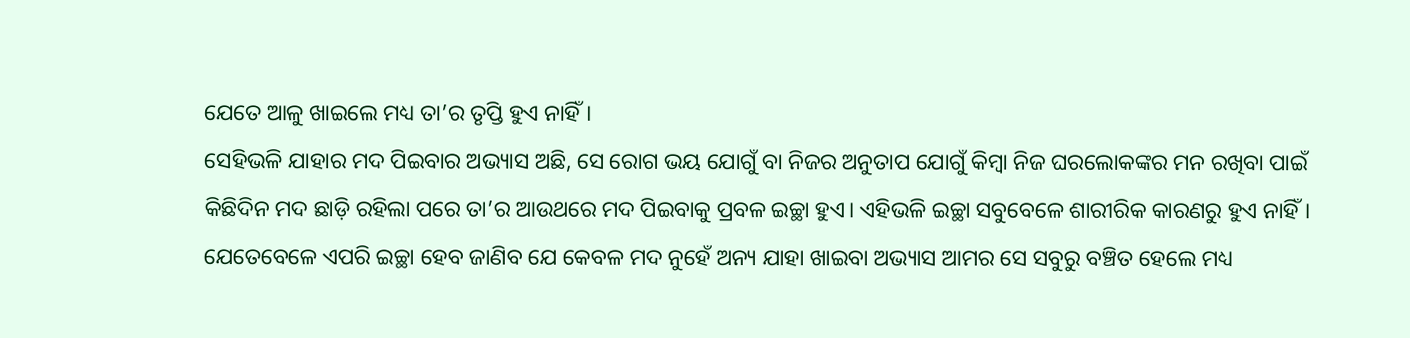ଯେତେ ଆଳୁ ଖାଇଲେ ମଧ୍ୟ ତା’ର ତୃପ୍ତି ହୁଏ ନାହିଁ।
ସେହିଭଳି ଯାହାର ମଦ ପିଇବାର ଅଭ୍ୟାସ ଅଛି, ସେ ରୋଗ ଭୟ ଯୋଗୁଁ ବା ନିଜର ଅନୁତାପ ଯୋଗୁଁ କିମ୍ବା ନିଜ ଘରଲୋକଙ୍କର ମନ ରଖିବା ପାଇଁ କିଛିଦିନ ମଦ ଛାଡ଼ି ରହିଲା ପରେ ତା’ର ଆଉଥରେ ମଦ ପିଇବାକୁ ପ୍ରବଳ ଇଚ୍ଛା ହୁଏ। ଏହିଭଳି ଇଚ୍ଛା ସବୁବେଳେ ଶାରୀରିକ କାରଣରୁ ହୁଏ ନାହିଁ।
ଯେତେବେଳେ ଏପରି ଇଚ୍ଛା ହେବ ଜାଣିବ ଯେ କେବଳ ମଦ ନୁହେଁ ଅନ୍ୟ ଯାହା ଖାଇବା ଅଭ୍ୟାସ ଆମର ସେ ସବୁରୁ ବଞ୍ଚିତ ହେଲେ ମଧ୍ୟ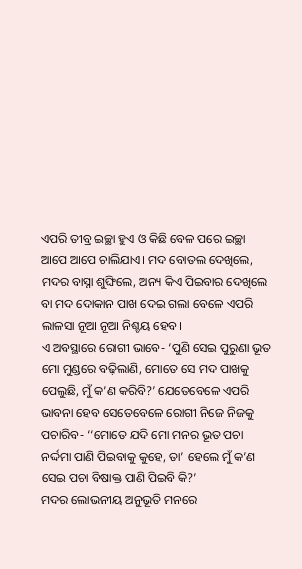ଏପରି ତୀବ୍ର ଇଚ୍ଛା ହୁଏ ଓ କିଛି ବେଳ ପରେ ଇଚ୍ଛା ଆପେ ଆପେ ଚାଲିଯାଏ। ମଦ ବୋତଲ ଦେଖିଲେ, ମଦର ବାସ୍ନା ଶୁଙ୍ଘିଲେ, ଅନ୍ୟ କିଏ ପିଇବାର ଦେଖିଲେ ବା ମଦ ଦୋକାନ ପାଖ ଦେଇ ଗଲା ବେଳେ ଏପରି ଲାଳସା ନୂଆ ନୂଆ ନିଶ୍ଚୟ ହେବ।
ଏ ଅବସ୍ଥାରେ ରୋଗୀ ଭାବେ- ‘ପୁଣି ସେଇ ପୁରୁଣା ଭୂତ ମୋ ମୁଣ୍ଡରେ ବଢ଼ିଲାଣି, ମୋତେ ସେ ମଦ ପାଖକୁ ପେଲୁଛି, ମୁଁ କ’ଣ କରିବି?’ ଯେତେବେଳେ ଏପରି ଭାବନା ହେବ ସେତେବେଳେ ରୋଗୀ ନିଜେ ନିଜକୁ ପଚାରିବ- ‘‘ମୋତେ ଯଦି ମୋ ମନର ଭୂତ ପଚା ନର୍ଦ୍ଦମା ପାଣି ପିଇବାକୁ କୁହେ, ତା’ ହେଲେ ମୁଁ କ’ଣ ସେଇ ପଚା ବିଷାକ୍ତ ପାଣି ପିଇବି କି?’
ମଦର ଲୋଭନୀୟ ଅନୁଭୂତି ମନରେ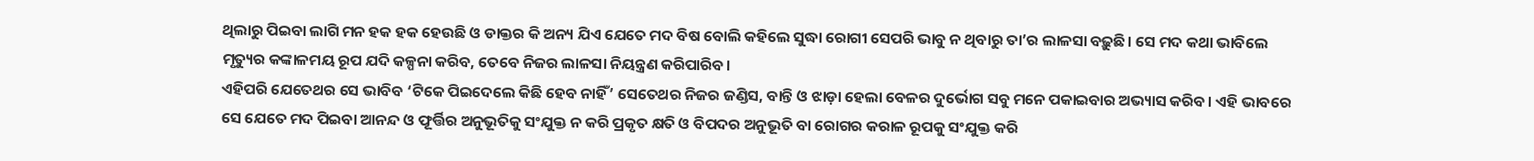ଥିଲାରୁ ପିଇବା ଲାଗି ମନ ହକ ହକ ହେଉଛି ଓ ଡାକ୍ତର କି ଅନ୍ୟ ଯିଏ ଯେତେ ମଦ ବିଷ ବୋଲି କହିଲେ ସୁଦ୍ଧା ରୋଗୀ ସେପରି ଭାବୁ ନ ଥିବାରୁ ତା’ର ଲାଳସା ବଢ଼ୁଛି। ସେ ମଦ କଥା ଭାବିଲେ ମୃତ୍ୟୁର କଙ୍କାଳମୟ ରୂପ ଯଦି କଳ୍ପନା କରିବ, ତେବେ ନିଜର ଲାଳସା ନିୟନ୍ତ୍ରଣ କରିପାରିବ।
ଏହିପରି ଯେତେଥର ସେ ଭାବିବ ‘ଟିକେ ପିଇଦେଲେ କିଛି ହେବ ନାହିଁ’ ସେତେଥର ନିଜର ଜଣ୍ଡିସ, ବାନ୍ତି ଓ ଝାଡ଼ା ହେଲା ବେଳର ଦୁର୍ଭୋଗ ସବୁ ମନେ ପକାଇବାର ଅଭ୍ୟାସ କରିବ। ଏହି ଭାବରେ ସେ ଯେତେ ମଦ ପିଇବା ଆନନ୍ଦ ଓ ଫୂର୍ତ୍ତିର ଅନୁଭୂତିକୁ ସଂଯୁକ୍ତ ନ କରି ପ୍ରକୃତ କ୍ଷତି ଓ ବିପଦର ଅନୁଭୂତି ବା ରୋଗର କରାଳ ରୂପକୁ ସଂଯୁକ୍ତ କରି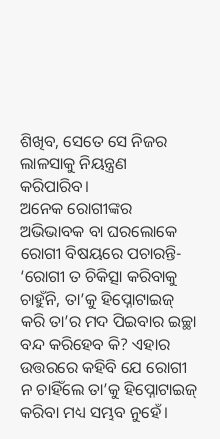ଶିଖିବ, ସେତେ ସେ ନିଜର ଲାଳସାକୁ ନିୟନ୍ତ୍ରଣ କରିପାରିବ।
ଅନେକ ରୋଗୀଙ୍କର ଅଭିଭାବକ ବା ଘରଲୋକେ ରୋଗୀ ବିଷୟରେ ପଚାରନ୍ତି- ‘ରୋଗୀ ତ ଚିକିତ୍ସା କରିବାକୁ ଚାହୁଁନି, ତା’କୁ ହିପ୍ନୋଟାଇଜ୍ କରି ତା’ର ମଦ ପିଇବାର ଇଚ୍ଛା ବନ୍ଦ କରିହେବ କି? ଏହାର ଉତ୍ତରରେ କହିବି ଯେ ରୋଗୀ ନ ଚାହିଁଲେ ତା’କୁ ହିପ୍ନୋଟାଇଜ୍ କରିବା ମଧ୍ୟ ସମ୍ଭବ ନୁହେଁ।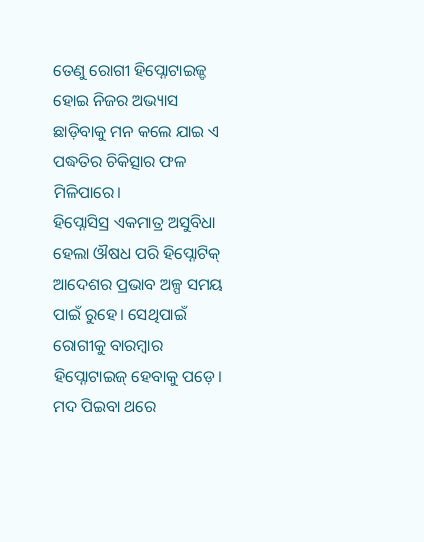ତେଣୁ ରୋଗୀ ହିପ୍ନୋଟାଇଜ୍ଡ ହୋଇ ନିଜର ଅଭ୍ୟାସ ଛାଡ଼ିବାକୁ ମନ କଲେ ଯାଇ ଏ ପଦ୍ଧତିର ଚିକିତ୍ସାର ଫଳ ମିଳିପାରେ।
ହିପ୍ନୋସିସ୍ର ଏକମାତ୍ର ଅସୁବିଧା ହେଲା ଔଷଧ ପରି ହିପ୍ନୋଟିକ୍ ଆଦେଶର ପ୍ରଭାବ ଅଳ୍ପ ସମୟ ପାଇଁ ରୁହେ। ସେଥିପାଇଁ ରୋଗୀକୁ ବାରମ୍ବାର ହିପ୍ନୋଟାଇଜ୍ ହେବାକୁ ପଡ଼େ। ମଦ ପିଇବା ଥରେ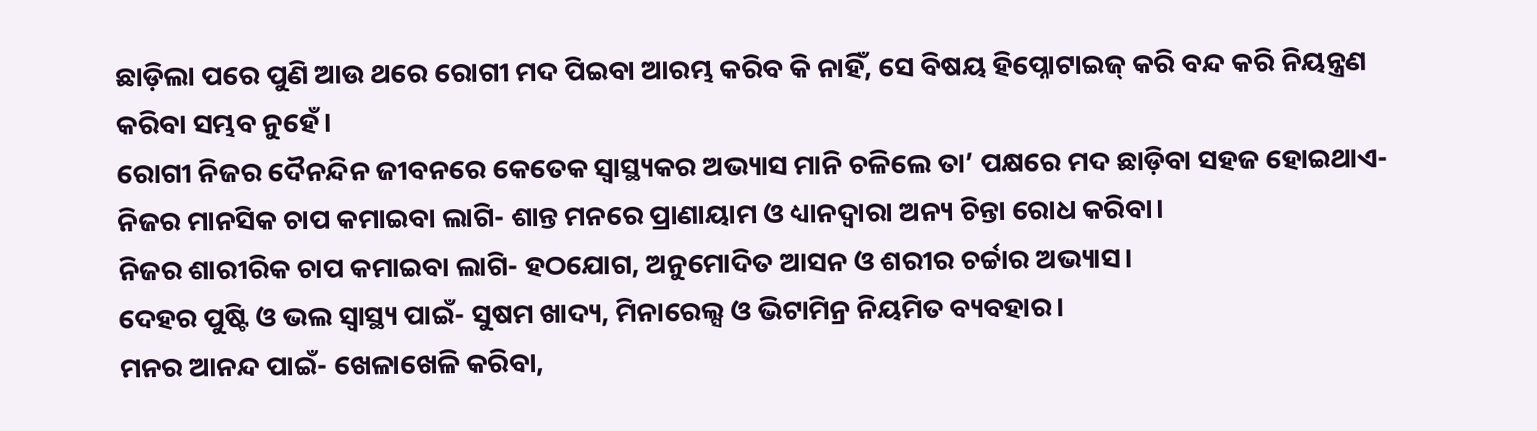ଛାଡ଼ିଲା ପରେ ପୁଣି ଆଉ ଥରେ ରୋଗୀ ମଦ ପିଇବା ଆରମ୍ଭ କରିବ କି ନାହିଁ, ସେ ବିଷୟ ହିପ୍ନୋଟାଇଜ୍ କରି ବନ୍ଦ କରି ନିୟନ୍ତ୍ରଣ କରିବା ସମ୍ଭବ ନୁହେଁ।
ରୋଗୀ ନିଜର ଦୈନନ୍ଦିନ ଜୀବନରେ କେତେକ ସ୍ୱାସ୍ଥ୍ୟକର ଅଭ୍ୟାସ ମାନି ଚଳିଲେ ତା’ ପକ୍ଷରେ ମଦ ଛାଡ଼ିବା ସହଜ ହୋଇଥାଏ-
ନିଜର ମାନସିକ ଚାପ କମାଇବା ଲାଗି- ଶାନ୍ତ ମନରେ ପ୍ରାଣାୟାମ ଓ ଧ୍ୟାନଦ୍ୱାରା ଅନ୍ୟ ଚିନ୍ତା ରୋଧ କରିବା।
ନିଜର ଶାରୀରିକ ଚାପ କମାଇବା ଲାଗି- ହଠଯୋଗ, ଅନୁମୋଦିତ ଆସନ ଓ ଶରୀର ଚର୍ଚ୍ଚାର ଅଭ୍ୟାସ।
ଦେହର ପୁଷ୍ଟି ଓ ଭଲ ସ୍ୱାସ୍ଥ୍ୟ ପାଇଁ- ସୁଷମ ଖାଦ୍ୟ, ମିନାରେଲ୍ସ ଓ ଭିଟାମିନ୍ର ନିୟମିତ ବ୍ୟବହାର।
ମନର ଆନନ୍ଦ ପାଇଁ- ଖେଳାଖେଳି କରିବା,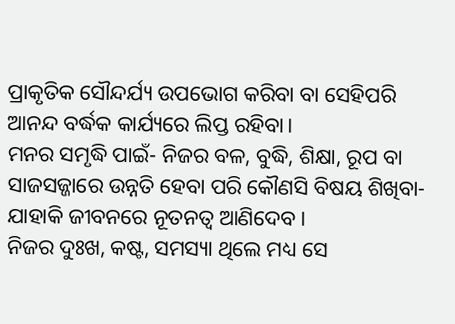ପ୍ରାକୃତିକ ସୌନ୍ଦର୍ଯ୍ୟ ଉପଭୋଗ କରିବା ବା ସେହିପରି ଆନନ୍ଦ ବର୍ଦ୍ଧକ କାର୍ଯ୍ୟରେ ଲିପ୍ତ ରହିବା।
ମନର ସମୃଦ୍ଧି ପାଇଁ- ନିଜର ବଳ, ବୁଦ୍ଧି, ଶିକ୍ଷା, ରୂପ ବା ସାଜସଜ୍ଜାରେ ଉନ୍ନତି ହେବା ପରି କୌଣସି ବିଷୟ ଶିଖିବା- ଯାହାକି ଜୀବନରେ ନୂତନତ୍ୱ ଆଣିଦେବ।
ନିଜର ଦୁଃଖ, କଷ୍ଟ, ସମସ୍ୟା ଥିଲେ ମଧ୍ୟ ସେ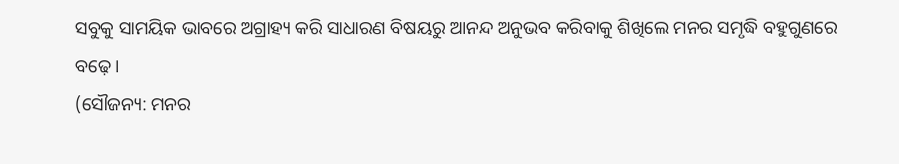ସବୁକୁ ସାମୟିକ ଭାବରେ ଅଗ୍ରାହ୍ୟ କରି ସାଧାରଣ ବିଷୟରୁ ଆନନ୍ଦ ଅନୁଭବ କରିବାକୁ ଶିଖିଲେ ମନର ସମୃଦ୍ଧି ବହୁଗୁଣରେ ବଢ଼େ।
(ସୌଜନ୍ୟ: ମନର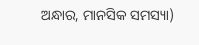ଅନ୍ଧାର, ମାନସିକ ସମସ୍ୟା)